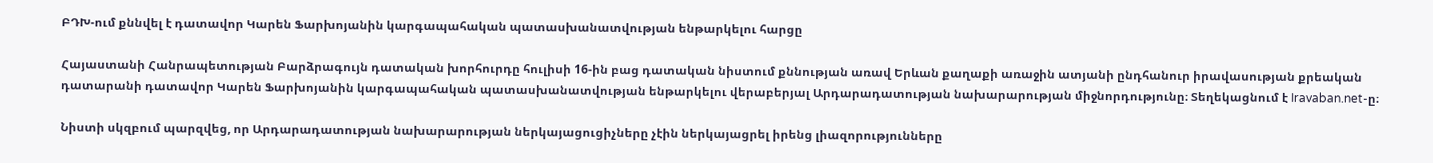ԲԴԽ-ում քննվել է դատավոր Կարեն Ֆարխոյանին կարգապահական պատասխանատվության ենթարկելու հարցը

Հայաստանի Հանրապետության Բարձրագույն դատական խորհուրդը հուլիսի 16-ին բաց դատական նիստում քննության առավ Երևան քաղաքի առաջին ատյանի ընդհանուր իրավասության քրեական դատարանի դատավոր Կարեն Ֆարխոյանին կարգապահական պատասխանատվության ենթարկելու վերաբերյալ Արդարադատության նախարարության միջնորդությունը։ Տեղեկացնում է Iravaban.net-ը։

Նիստի սկզբում պարզվեց, որ Արդարադատության նախարարության ներկայացուցիչները չէին ներկայացրել իրենց լիազորությունները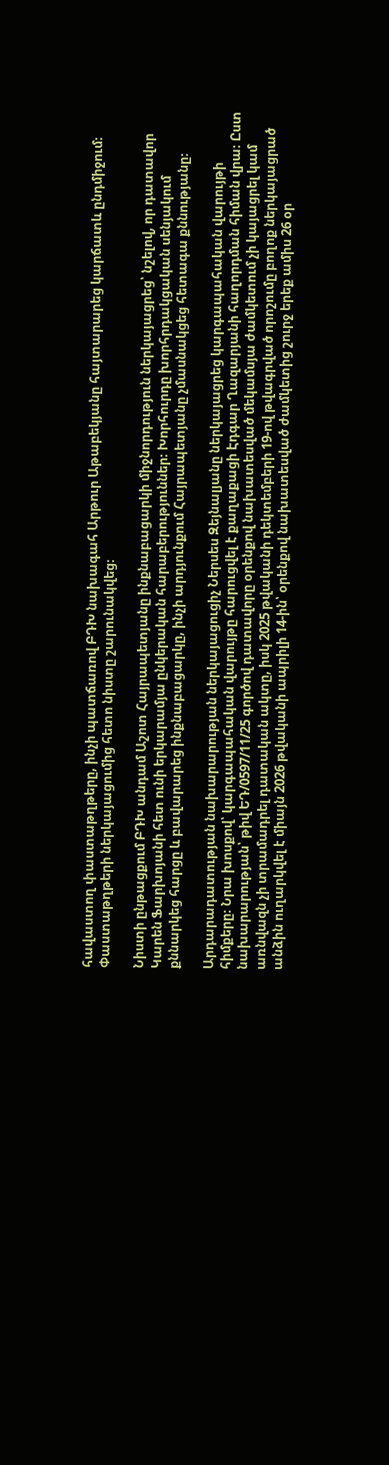հավաստող փաստաթղթերը, ինչի պատճառով ԲԴԽ նախագահ Արթուր Աթաբեկյանը հայտարարեց կարճատև ընդմիջում։ Փաստաթղթերի ներկայացումից հետո նիստը շարունակվեց։

Նիստի ընթացքում ԲԴԽ անդամ Աշոտ Հայրապետյանը ինքնաբացարկի միջնորդություն ներկայացրեց՝ նշելով, որ դատավոր Կարեն Ֆարխոյանի հետ ունի երկարամյա ընկերական հարաբերություններ։ Խորհուրդը խորհրդակցական սենյակում քննարկեց հարցը և բավարարեց ինքնաբացարկը, ինչի արդյունքում Հայրապետյանը չմասնակցեց հետագա քննությանը։

Արդարադատության նախարարության ներկայացուցիչ Ներսես Զեյնալյանը ներկայացրեց կարգապահական վարույթի հիմքերը։ Նրա խոսքով՝ կարգապահական վարույթը հարուցվել է քաղաքացի Էդգար Ղազարյանի հաղորդման հիման վրա։ Ըստ նախարարության՝ թիվ ԵԴ/0597/11/25 գործով դատավորը օրենքով նախատեսված մեկամսյա ժամկետում չի կայացրել կամ առնվազն չի տրամադրել դատական ակտը, իսկ 2025 թվականի դեկտեմբերի 19-ով թվագրված որոշումը բողոք ներկայացրած անձին ուղարկվել է միայն 2026 թվականի ապրիլի 14-ին՝ օրենքով նախատեսված ժամկետից շուրջ երեք ամիս 26 օր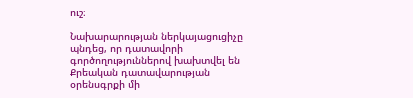ուշ։

Նախարարության ներկայացուցիչը պնդեց, որ դատավորի գործողություններով խախտվել են Քրեական դատավարության օրենսգրքի մի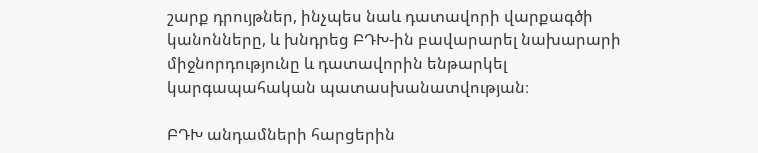շարք դրույթներ, ինչպես նաև դատավորի վարքագծի կանոնները, և խնդրեց ԲԴԽ-ին բավարարել նախարարի միջնորդությունը և դատավորին ենթարկել կարգապահական պատասխանատվության։

ԲԴԽ անդամների հարցերին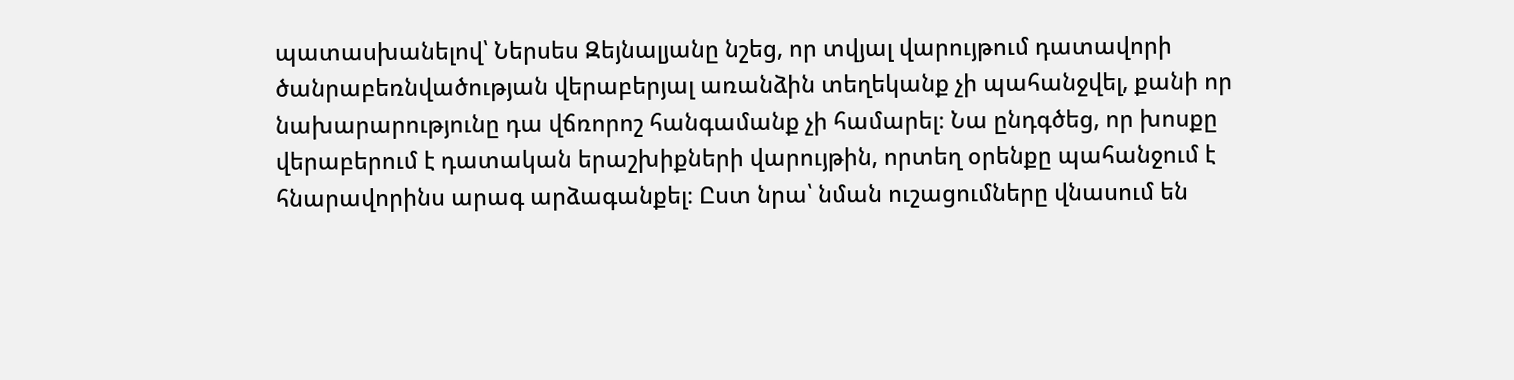պատասխանելով՝ Ներսես Զեյնալյանը նշեց, որ տվյալ վարույթում դատավորի ծանրաբեռնվածության վերաբերյալ առանձին տեղեկանք չի պահանջվել, քանի որ նախարարությունը դա վճռորոշ հանգամանք չի համարել։ Նա ընդգծեց, որ խոսքը վերաբերում է դատական երաշխիքների վարույթին, որտեղ օրենքը պահանջում է հնարավորինս արագ արձագանքել։ Ըստ նրա՝ նման ուշացումները վնասում են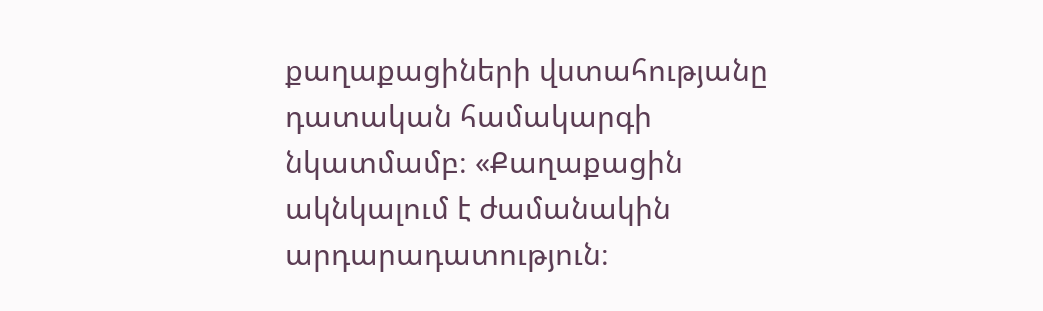քաղաքացիների վստահությանը դատական համակարգի նկատմամբ։ «Քաղաքացին ակնկալում է ժամանակին արդարադատություն։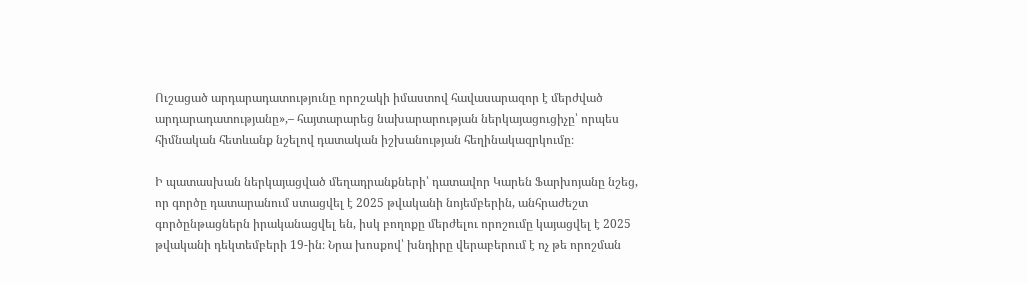Ուշացած արդարադատությունը որոշակի իմաստով հավասարազոր է մերժված արդարադատությանը»,– հայտարարեց նախարարության ներկայացուցիչը՝ որպես հիմնական հետևանք նշելով դատական իշխանության հեղինակազրկումը։

Ի պատասխան ներկայացված մեղադրանքների՝ դատավոր Կարեն Ֆարխոյանը նշեց, որ գործը դատարանում ստացվել է 2025 թվականի նոյեմբերին, անհրաժեշտ գործընթացներն իրականացվել են, իսկ բողոքը մերժելու որոշումը կայացվել է 2025 թվականի դեկտեմբերի 19-ին։ Նրա խոսքով՝ խնդիրը վերաբերում է ոչ թե որոշման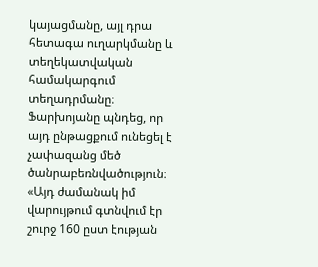կայացմանը, այլ դրա հետագա ուղարկմանը և տեղեկատվական համակարգում տեղադրմանը։ Ֆարխոյանը պնդեց, որ այդ ընթացքում ունեցել է չափազանց մեծ ծանրաբեռնվածություն։ «Այդ ժամանակ իմ վարույթում գտնվում էր շուրջ 160 ըստ էության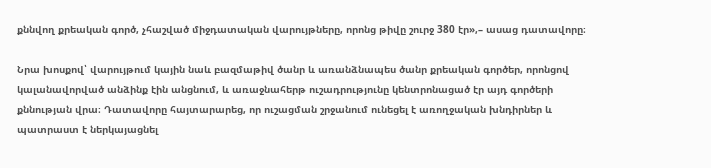քննվող քրեական գործ, չհաշված միջդատական վարույթները, որոնց թիվը շուրջ 380 էր»,– ասաց դատավորը։

Նրա խոսքով՝ վարույթում կային նաև բազմաթիվ ծանր և առանձնապես ծանր քրեական գործեր, որոնցով կալանավորված անձինք էին անցնում, և առաջնահերթ ուշադրությունը կենտրոնացած էր այդ գործերի քննության վրա։ Դատավորը հայտարարեց, որ ուշացման շրջանում ունեցել է առողջական խնդիրներ և պատրաստ է ներկայացնել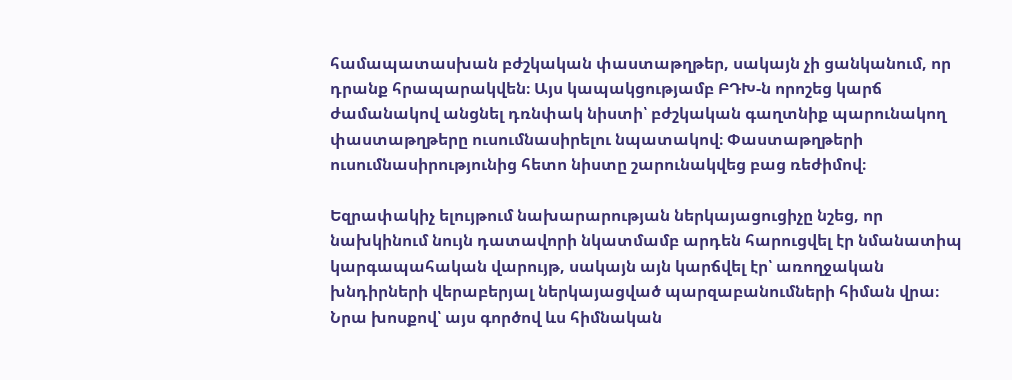համապատասխան բժշկական փաստաթղթեր, սակայն չի ցանկանում, որ դրանք հրապարակվեն։ Այս կապակցությամբ ԲԴԽ-ն որոշեց կարճ ժամանակով անցնել դռնփակ նիստի՝ բժշկական գաղտնիք պարունակող փաստաթղթերը ուսումնասիրելու նպատակով։ Փաստաթղթերի ուսումնասիրությունից հետո նիստը շարունակվեց բաց ռեժիմով։

Եզրափակիչ ելույթում նախարարության ներկայացուցիչը նշեց, որ նախկինում նույն դատավորի նկատմամբ արդեն հարուցվել էր նմանատիպ կարգապահական վարույթ, սակայն այն կարճվել էր՝ առողջական խնդիրների վերաբերյալ ներկայացված պարզաբանումների հիման վրա։ Նրա խոսքով՝ այս գործով ևս հիմնական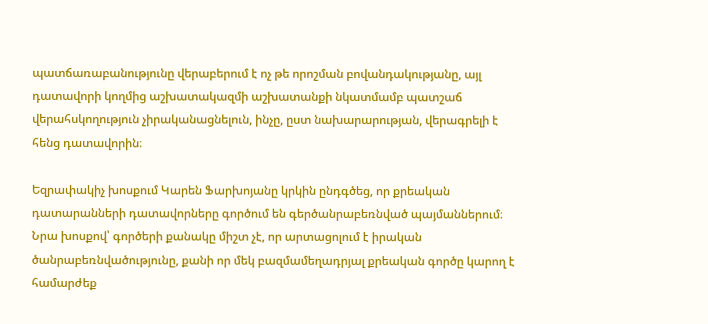պատճառաբանությունը վերաբերում է ոչ թե որոշման բովանդակությանը, այլ դատավորի կողմից աշխատակազմի աշխատանքի նկատմամբ պատշաճ վերահսկողություն չիրականացնելուն, ինչը, ըստ նախարարության, վերագրելի է հենց դատավորին։

Եզրափակիչ խոսքում Կարեն Ֆարխոյանը կրկին ընդգծեց, որ քրեական դատարանների դատավորները գործում են գերծանրաբեռնված պայմաններում։ Նրա խոսքով՝ գործերի քանակը միշտ չէ, որ արտացոլում է իրական ծանրաբեռնվածությունը, քանի որ մեկ բազմամեղադրյալ քրեական գործը կարող է համարժեք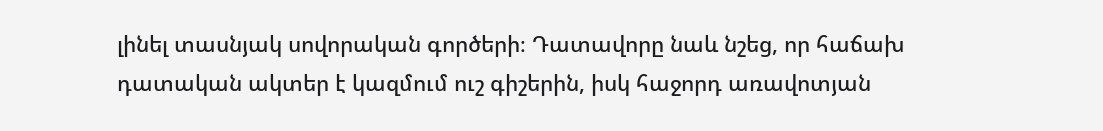լինել տասնյակ սովորական գործերի։ Դատավորը նաև նշեց, որ հաճախ դատական ակտեր է կազմում ուշ գիշերին, իսկ հաջորդ առավոտյան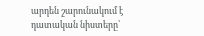արդեն շարունակում է դատական նիստերը՝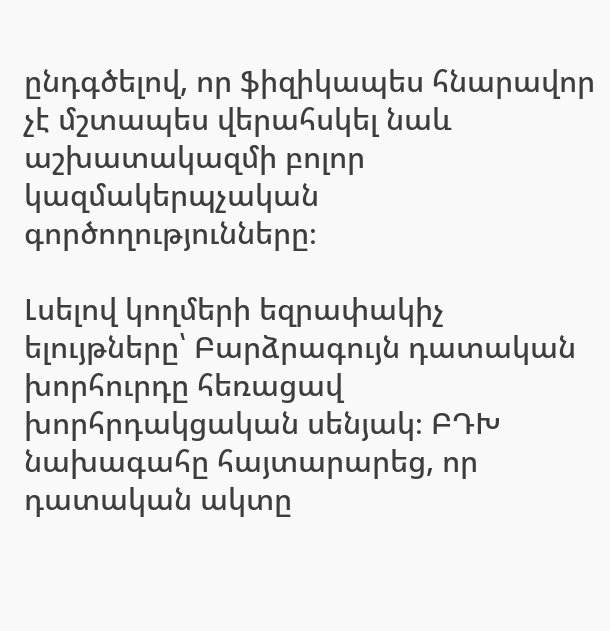ընդգծելով, որ ֆիզիկապես հնարավոր չէ մշտապես վերահսկել նաև աշխատակազմի բոլոր կազմակերպչական գործողությունները։

Լսելով կողմերի եզրափակիչ ելույթները՝ Բարձրագույն դատական խորհուրդը հեռացավ խորհրդակցական սենյակ։ ԲԴԽ նախագահը հայտարարեց, որ դատական ակտը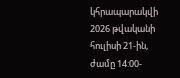կհրապարակվի 2026 թվականի հուլիսի 21-ին, ժամը 14:00-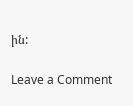ին:

Leave a Comment